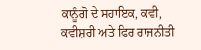ਕਾਨੂੰਗੋ ਦੇ ਸਹਾਇਕ, ਕਵੀ, ਕਵੀਸ਼ਰੀ ਅਤੇ ਫਿਰ ਰਾਜਨੀਤੀ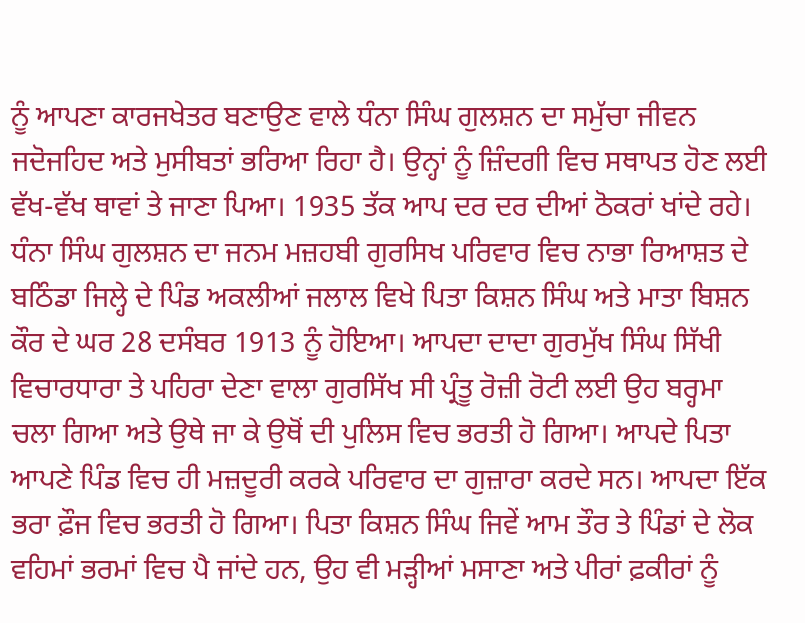ਨੂੰ ਆਪਣਾ ਕਾਰਜਖੇਤਰ ਬਣਾਉਣ ਵਾਲੇ ਧੰਨਾ ਸਿੰਘ ਗੁਲਸ਼ਨ ਦਾ ਸਮੁੱਚਾ ਜੀਵਨ ਜਦੋਜਹਿਦ ਅਤੇ ਮੁਸੀਬਤਾਂ ਭਰਿਆ ਰਿਹਾ ਹੈ। ਉਨ੍ਹਾਂ ਨੂੰ ਜ਼ਿੰਦਗੀ ਵਿਚ ਸਥਾਪਤ ਹੋਣ ਲਈ ਵੱਖ-ਵੱਖ ਥਾਵਾਂ ਤੇ ਜਾਣਾ ਪਿਆ। 1935 ਤੱਕ ਆਪ ਦਰ ਦਰ ਦੀਆਂ ਠੋਕਰਾਂ ਖਾਂਦੇ ਰਹੇ। ਧੰਨਾ ਸਿੰਘ ਗੁਲਸ਼ਨ ਦਾ ਜਨਮ ਮਜ਼ਹਬੀ ਗੁਰਸਿਖ ਪਰਿਵਾਰ ਵਿਚ ਨਾਭਾ ਰਿਆਸ਼ਤ ਦੇ ਬਠਿੰਡਾ ਜਿਲ੍ਹੇ ਦੇ ਪਿੰਡ ਅਕਲੀਆਂ ਜਲਾਲ ਵਿਖੇ ਪਿਤਾ ਕਿਸ਼ਨ ਸਿੰਘ ਅਤੇ ਮਾਤਾ ਬਿਸ਼ਨ ਕੌਰ ਦੇ ਘਰ 28 ਦਸੰਬਰ 1913 ਨੂੰ ਹੋਇਆ। ਆਪਦਾ ਦਾਦਾ ਗੁਰਮੁੱਖ ਸਿੰਘ ਸਿੱਖੀ ਵਿਚਾਰਧਾਰਾ ਤੇ ਪਹਿਰਾ ਦੇਣਾ ਵਾਲਾ ਗੁਰਸਿੱਖ ਸੀ ਪ੍ਰੰਤੂ ਰੋਜ਼ੀ ਰੋਟੀ ਲਈ ਉਹ ਬਰ੍ਹਮਾ ਚਲਾ ਗਿਆ ਅਤੇ ਉਥੇ ਜਾ ਕੇ ਉਥੋਂ ਦੀ ਪੁਲਿਸ ਵਿਚ ਭਰਤੀ ਹੋ ਗਿਆ। ਆਪਦੇ ਪਿਤਾ ਆਪਣੇ ਪਿੰਡ ਵਿਚ ਹੀ ਮਜ਼ਦੂਰੀ ਕਰਕੇ ਪਰਿਵਾਰ ਦਾ ਗੁਜ਼ਾਰਾ ਕਰਦੇ ਸਨ। ਆਪਦਾ ਇੱਕ ਭਰਾ ਫ਼ੌਜ ਵਿਚ ਭਰਤੀ ਹੋ ਗਿਆ। ਪਿਤਾ ਕਿਸ਼ਨ ਸਿੰਘ ਜਿਵੇਂ ਆਮ ਤੌਰ ਤੇ ਪਿੰਡਾਂ ਦੇ ਲੋਕ ਵਹਿਮਾਂ ਭਰਮਾਂ ਵਿਚ ਪੈ ਜਾਂਦੇ ਹਨ, ਉਹ ਵੀ ਮੜ੍ਹੀਆਂ ਮਸਾਣਾ ਅਤੇ ਪੀਰਾਂ ਫ਼ਕੀਰਾਂ ਨੂੰ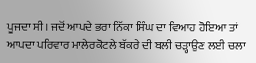ਪੂਜਦਾ ਸੀ। ਜਦੋਂ ਆਪਦੇ ਭਰਾ ਨਿੱਕਾ ਸਿੰਘ ਦਾ ਵਿਆਹ ਹੋਇਆ ਤਾਂ ਆਪਦਾ ਪਰਿਵਾਰ ਮਾਲੇਰਕੋਟਲੇ ਬੱਕਰੇ ਦੀ ਬਲੀ ਚੜ੍ਹਾਉਣ ਲਈ ਚਲਾ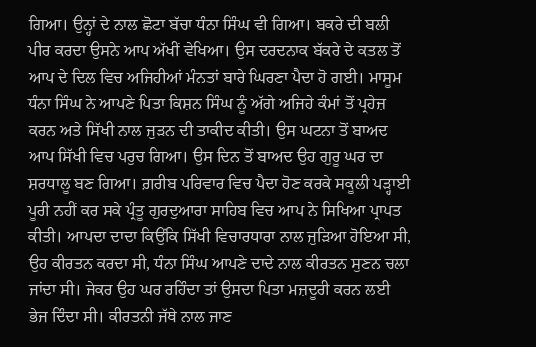ਗਿਆ। ਉਨ੍ਹਾਂ ਦੇ ਨਾਲ ਛੋਟਾ ਬੱਚਾ ਧੰਨਾ ਸਿੰਘ ਵੀ ਗਿਆ। ਬਕਰੇ ਦੀ ਬਲੀ ਪੀਰ ਕਰਦਾ ਉਸਨੇ ਆਪ ਅੱਖੀਂ ਵੇਖਿਆ। ਉਸ ਦਰਦਨਾਕ ਬੱਕਰੇ ਦੇ ਕਤਲ ਤੋਂ ਆਪ ਦੇ ਦਿਲ ਵਿਚ ਅਜਿਹੀਆਂ ਮੰਨਤਾਂ ਬਾਰੇ ਘਿਰਣਾ ਪੈਦਾ ਹੋ ਗਈ। ਮਾਸੂਮ ਧੰਨਾ ਸਿੰਘ ਨੇ ਆਪਣੇ ਪਿਤਾ ਕਿਸ਼ਨ ਸਿੰਘ ਨੂੰ ਅੱਗੇ ਅਜਿਹੇ ਕੰਮਾਂ ਤੋਂ ਪ੍ਰਹੇਜ਼ ਕਰਨ ਅਤੇ ਸਿੱਖੀ ਨਾਲ ਜੁੜਨ ਦੀ ਤਾਕੀਦ ਕੀਤੀ। ਉਸ ਘਟਨਾ ਤੋਂ ਬਾਅਦ ਆਪ ਸਿੱਖੀ ਵਿਚ ਪਰੁਚ ਗਿਆ। ਉਸ ਦਿਨ ਤੋਂ ਬਾਅਦ ਉਹ ਗੁਰੂ ਘਰ ਦਾ ਸ਼ਰਧਾਲੂ ਬਣ ਗਿਆ। ਗ਼ਰੀਬ ਪਰਿਵਾਰ ਵਿਚ ਪੈਦਾ ਹੋਣ ਕਰਕੇ ਸਕੂਲੀ ਪੜ੍ਹਾਈ ਪੂਰੀ ਨਹੀਂ ਕਰ ਸਕੇ ਪ੍ਰੰਤੂ ਗੁਰਦੁਆਰਾ ਸਾਹਿਬ ਵਿਚ ਆਪ ਨੇ ਸਿਖਿਆ ਪ੍ਰਾਪਤ ਕੀਤੀ। ਆਪਦਾ ਦਾਦਾ ਕਿਉਂਕਿ ਸਿੱਖੀ ਵਿਚਾਰਧਾਰਾ ਨਾਲ ਜੁੜਿਆ ਹੋਇਆ ਸੀ, ਉਹ ਕੀਰਤਨ ਕਰਦਾ ਸੀ, ਧੰਨਾ ਸਿੰਘ ਆਪਣੇ ਦਾਦੇ ਨਾਲ ਕੀਰਤਨ ਸੁਣਨ ਚਲਾ ਜਾਂਦਾ ਸੀ। ਜੇਕਰ ਉਹ ਘਰ ਰਹਿੰਦਾ ਤਾਂ ਉਸਦਾ ਪਿਤਾ ਮਜ਼ਦੂਰੀ ਕਰਨ ਲਈ ਭੇਜ ਦਿੰਦਾ ਸੀ। ਕੀਰਤਨੀ ਜੱਥੇ ਨਾਲ ਜਾਣ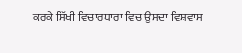ਕਰਕੇ ਸਿੱਖੀ ਵਿਚਾਰਧਾਰਾ ਵਿਚ ਉਸਦਾ ਵਿਸ਼ਵਾਸ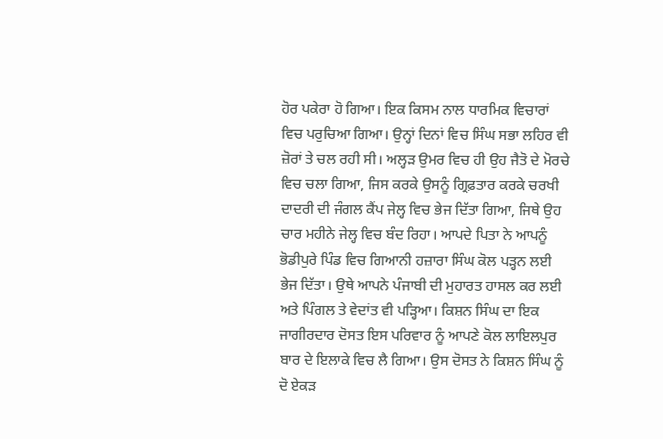ਹੋਰ ਪਕੇਰਾ ਹੋ ਗਿਆ। ਇਕ ਕਿਸਮ ਨਾਲ ਧਾਰਮਿਕ ਵਿਚਾਰਾਂ ਵਿਚ ਪਰੁਚਿਆ ਗਿਆ। ਉਨ੍ਹਾਂ ਦਿਨਾਂ ਵਿਚ ਸਿੰਘ ਸਭਾ ਲਹਿਰ ਵੀ ਜ਼ੋਰਾਂ ਤੇ ਚਲ ਰਹੀ ਸੀ। ਅਲ੍ਹੜ ਉਮਰ ਵਿਚ ਹੀ ਉਹ ਜੈਤੋ ਦੇ ਮੋਰਚੇ ਵਿਚ ਚਲਾ ਗਿਆ, ਜਿਸ ਕਰਕੇ ਉਸਨੂੰ ਗ੍ਰਿਫ਼ਤਾਰ ਕਰਕੇ ਚਰਖੀ ਦਾਦਰੀ ਦੀ ਜੰਗਲ ਕੈਂਪ ਜੇਲ੍ਹ ਵਿਚ ਭੇਜ ਦਿੱਤਾ ਗਿਆ, ਜਿਥੇ ਉਹ ਚਾਰ ਮਹੀਨੇ ਜੇਲ੍ਹ ਵਿਚ ਬੰਦ ਰਿਹਾ। ਆਪਦੇ ਪਿਤਾ ਨੇ ਆਪਨੂੰ ਭੋਡੀਪੁਰੇ ਪਿੰਡ ਵਿਚ ਗਿਆਨੀ ਹਜ਼ਾਰਾ ਸਿੰਘ ਕੋਲ ਪੜ੍ਹਨ ਲਈ ਭੇਜ ਦਿੱਤਾ। ਉਥੇ ਆਪਨੇ ਪੰਜਾਬੀ ਦੀ ਮੁਹਾਰਤ ਹਾਸਲ ਕਰ ਲਈ ਅਤੇ ਪਿੰਗਲ ਤੇ ਵੇਦਾਂਤ ਵੀ ਪੜ੍ਹਿਆ। ਕਿਸ਼ਨ ਸਿੰਘ ਦਾ ਇਕ ਜਾਗੀਰਦਾਰ ਦੋਸਤ ਇਸ ਪਰਿਵਾਰ ਨੂੰ ਆਪਣੇ ਕੋਲ ਲਾਇਲਪੁਰ ਬਾਰ ਦੇ ਇਲਾਕੇ ਵਿਚ ਲੈ ਗਿਆ। ਉਸ ਦੋਸਤ ਨੇ ਕਿਸ਼ਨ ਸਿੰਘ ਨੂੰ ਦੋ ਏਕੜ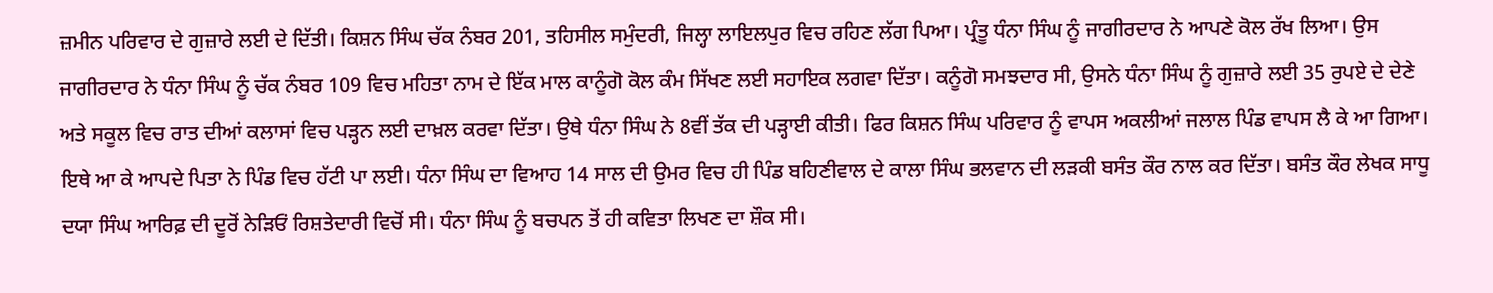ਜ਼ਮੀਨ ਪਰਿਵਾਰ ਦੇ ਗੁਜ਼ਾਰੇ ਲਈ ਦੇ ਦਿੱਤੀ। ਕਿਸ਼ਨ ਸਿੰਘ ਚੱਕ ਨੰਬਰ 201, ਤਹਿਸੀਲ ਸਮੁੰਦਰੀ, ਜਿਲ੍ਹਾ ਲਾਇਲਪੁਰ ਵਿਚ ਰਹਿਣ ਲੱਗ ਪਿਆ। ਪ੍ਰੰਤੂ ਧੰਨਾ ਸਿੰਘ ਨੂੰ ਜਾਗੀਰਦਾਰ ਨੇ ਆਪਣੇ ਕੋਲ ਰੱਖ ਲਿਆ। ਉਸ ਜਾਗੀਰਦਾਰ ਨੇ ਧੰਨਾ ਸਿੰਘ ਨੂੰ ਚੱਕ ਨੰਬਰ 109 ਵਿਚ ਮਹਿਤਾ ਨਾਮ ਦੇ ਇੱਕ ਮਾਲ ਕਾਨੂੰਗੋ ਕੋਲ ਕੰਮ ਸਿੱਖਣ ਲਈ ਸਹਾਇਕ ਲਗਵਾ ਦਿੱਤਾ। ਕਨੂੰਗੋ ਸਮਝਦਾਰ ਸੀ, ਉਸਨੇ ਧੰਨਾ ਸਿੰਘ ਨੂੰ ਗੁਜ਼ਾਰੇ ਲਈ 35 ਰੁਪਏ ਦੇ ਦੇਣੇ ਅਤੇ ਸਕੂਲ ਵਿਚ ਰਾਤ ਦੀਆਂ ਕਲਾਸਾਂ ਵਿਚ ਪੜ੍ਹਨ ਲਈ ਦਾਖ਼ਲ ਕਰਵਾ ਦਿੱਤਾ। ਉਥੇ ਧੰਨਾ ਸਿੰਘ ਨੇ 8ਵੀਂ ਤੱਕ ਦੀ ਪੜ੍ਹਾਈ ਕੀਤੀ। ਫਿਰ ਕਿਸ਼ਨ ਸਿੰਘ ਪਰਿਵਾਰ ਨੂੰ ਵਾਪਸ ਅਕਲੀਆਂ ਜਲਾਲ ਪਿੰਡ ਵਾਪਸ ਲੈ ਕੇ ਆ ਗਿਆ। ਇਥੇ ਆ ਕੇ ਆਪਦੇ ਪਿਤਾ ਨੇ ਪਿੰਡ ਵਿਚ ਹੱਟੀ ਪਾ ਲਈ। ਧੰਨਾ ਸਿੰਘ ਦਾ ਵਿਆਹ 14 ਸਾਲ ਦੀ ਉਮਰ ਵਿਚ ਹੀ ਪਿੰਡ ਬਹਿਣੀਵਾਲ ਦੇ ਕਾਲਾ ਸਿੰਘ ਭਲਵਾਨ ਦੀ ਲੜਕੀ ਬਸੰਤ ਕੌਰ ਨਾਲ ਕਰ ਦਿੱਤਾ। ਬਸੰਤ ਕੌਰ ਲੇਖਕ ਸਾਧੂ ਦਯਾ ਸਿੰਘ ਆਰਿਫ਼ ਦੀ ਦੂਰੋਂ ਨੇੜਿਓਂ ਰਿਸ਼ਤੇਦਾਰੀ ਵਿਚੋਂ ਸੀ। ਧੰਨਾ ਸਿੰਘ ਨੂੰ ਬਚਪਨ ਤੋਂ ਹੀ ਕਵਿਤਾ ਲਿਖਣ ਦਾ ਸ਼ੌਕ ਸੀ।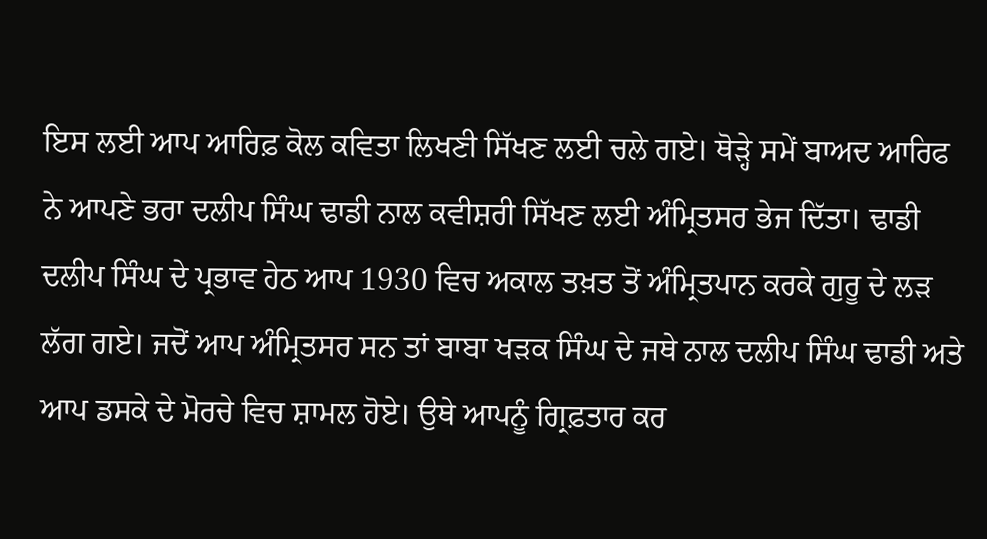ਇਸ ਲਈ ਆਪ ਆਰਿਫ਼ ਕੋਲ ਕਵਿਤਾ ਲਿਖਣੀ ਸਿੱਖਣ ਲਈ ਚਲੇ ਗਏ। ਥੋੜ੍ਹੇ ਸਮੇਂ ਬਾਅਦ ਆਰਿਫ ਨੇ ਆਪਣੇ ਭਰਾ ਦਲੀਪ ਸਿੰਘ ਢਾਡੀ ਨਾਲ ਕਵੀਸ਼ਰੀ ਸਿੱਖਣ ਲਈ ਅੰਮ੍ਰਿਤਸਰ ਭੇਜ ਦਿੱਤਾ। ਢਾਡੀ ਦਲੀਪ ਸਿੰਘ ਦੇ ਪ੍ਰਭਾਵ ਹੇਠ ਆਪ 1930 ਵਿਚ ਅਕਾਲ ਤਖ਼ਤ ਤੋਂ ਅੰਮ੍ਰਿਤਪਾਨ ਕਰਕੇ ਗੁਰੂ ਦੇ ਲੜ ਲੱਗ ਗਏ। ਜਦੋਂ ਆਪ ਅੰਮ੍ਰਿਤਸਰ ਸਨ ਤਾਂ ਬਾਬਾ ਖੜਕ ਸਿੰਘ ਦੇ ਜਥੇ ਨਾਲ ਦਲੀਪ ਸਿੰਘ ਢਾਡੀ ਅਤੇ ਆਪ ਡਸਕੇ ਦੇ ਮੋਰਚੇ ਵਿਚ ਸ਼ਾਮਲ ਹੋਏ। ਉਥੇ ਆਪਨੂੰ ਗ੍ਰਿਫ਼ਤਾਰ ਕਰ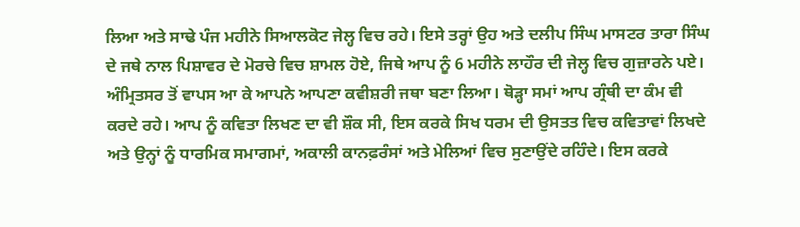ਲਿਆ ਅਤੇ ਸਾਢੇ ਪੰਜ ਮਹੀਨੇ ਸਿਆਲਕੋਟ ਜੇਲ੍ਹ ਵਿਚ ਰਹੇ। ਇਸੇ ਤਰ੍ਹਾਂ ਉਹ ਅਤੇ ਦਲੀਪ ਸਿੰਘ ਮਾਸਟਰ ਤਾਰਾ ਸਿੰਘ ਦੇ ਜਥੇ ਨਾਲ ਪਿਸ਼ਾਵਰ ਦੇ ਮੋਰਚੇ ਵਿਚ ਸ਼ਾਮਲ ਹੋਏ, ਜਿਥੇ ਆਪ ਨੂੰ 6 ਮਹੀਨੇ ਲਾਹੌਰ ਦੀ ਜੇਲ੍ਹ ਵਿਚ ਗੁਜ਼ਾਰਨੇ ਪਏ। ਅੰਮ੍ਰਿਤਸਰ ਤੋਂ ਵਾਪਸ ਆ ਕੇ ਆਪਨੇ ਆਪਣਾ ਕਵੀਸ਼ਰੀ ਜਥਾ ਬਣਾ ਲਿਆ। ਥੋੜ੍ਹਾ ਸਮਾਂ ਆਪ ਗ੍ਰੰਥੀ ਦਾ ਕੰਮ ਵੀ ਕਰਦੇ ਰਹੇ। ਆਪ ਨੂੰ ਕਵਿਤਾ ਲਿਖਣ ਦਾ ਵੀ ਸ਼ੌਕ ਸੀ, ਇਸ ਕਰਕੇ ਸਿਖ ਧਰਮ ਦੀ ਉਸਤਤ ਵਿਚ ਕਵਿਤਾਵਾਂ ਲਿਖਦੇ ਅਤੇ ਉਨ੍ਹਾਂ ਨੂੰ ਧਾਰਮਿਕ ਸਮਾਗਮਾਂ, ਅਕਾਲੀ ਕਾਨਫ਼ਰੰਸਾਂ ਅਤੇ ਮੇਲਿਆਂ ਵਿਚ ਸੁਣਾਉਂਦੇ ਰਹਿੰਦੇ। ਇਸ ਕਰਕੇ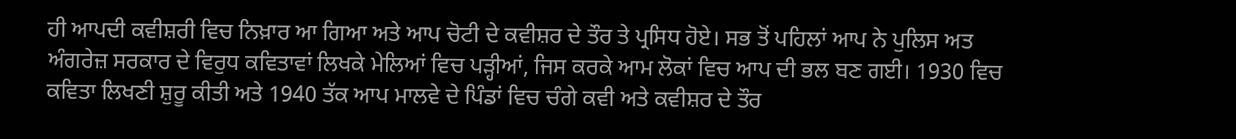ਹੀ ਆਪਦੀ ਕਵੀਸ਼ਰੀ ਵਿਚ ਨਿਖ਼ਾਰ ਆ ਗਿਆ ਅਤੇ ਆਪ ਚੋਟੀ ਦੇ ਕਵੀਸ਼ਰ ਦੇ ਤੌਰ ਤੇ ਪ੍ਰਸਿਧ ਹੋਏ। ਸਭ ਤੋਂ ਪਹਿਲਾਂ ਆਪ ਨੇ ਪੁਲਿਸ ਅਤ ਅੰਗਰੇਜ਼ ਸਰਕਾਰ ਦੇ ਵਿਰੁਧ ਕਵਿਤਾਵਾਂ ਲਿਖਕੇ ਮੇਲਿਆਂ ਵਿਚ ਪੜ੍ਹੀਆਂ, ਜਿਸ ਕਰਕੇ ਆਮ ਲੋਕਾਂ ਵਿਚ ਆਪ ਦੀ ਭਲ ਬਣ ਗਈ। 1930 ਵਿਚ ਕਵਿਤਾ ਲਿਖਣੀ ਸ਼ੁਰੂ ਕੀਤੀ ਅਤੇ 1940 ਤੱਕ ਆਪ ਮਾਲਵੇ ਦੇ ਪਿੰਡਾਂ ਵਿਚ ਚੰਗੇ ਕਵੀ ਅਤੇ ਕਵੀਸ਼ਰ ਦੇ ਤੌਰ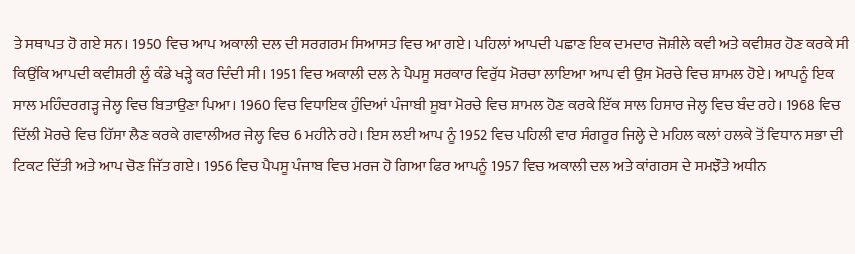ਤੇ ਸਥਾਪਤ ਹੋ ਗਏ ਸਨ। 1950 ਵਿਚ ਆਪ ਅਕਾਲੀ ਦਲ ਦੀ ਸਰਗਰਮ ਸਿਆਸਤ ਵਿਚ ਆ ਗਏ। ਪਹਿਲਾਂ ਆਪਦੀ ਪਛਾਣ ਇਕ ਦਮਦਾਰ ਜੋਸ਼ੀਲੇ ਕਵੀ ਅਤੇ ਕਵੀਸ਼ਰ ਹੋਣ ਕਰਕੇ ਸੀ ਕਿਉਂਕਿ ਆਪਦੀ ਕਵੀਸ਼ਰੀ ਲੂੰ ਕੰਡੇ ਖੜ੍ਹੇ ਕਰ ਦਿੰਦੀ ਸੀ। 1951 ਵਿਚ ਅਕਾਲੀ ਦਲ ਨੇ ਪੈਪਸੂ ਸਰਕਾਰ ਵਿਰੁੱਧ ਮੋਰਚਾ ਲਾਇਆ ਆਪ ਵੀ ਉਸ ਮੋਰਚੇ ਵਿਚ ਸ਼ਾਮਲ ਹੋਏ। ਆਪਨੂੰ ਇਕ ਸਾਲ ਮਹਿੰਦਰਗੜ੍ਹ ਜੇਲ੍ਹ ਵਿਚ ਬਿਤਾਉਣਾ ਪਿਆ। 1960 ਵਿਚ ਵਿਧਾਇਕ ਹੁੰਦਿਆਂ ਪੰਜਾਬੀ ਸੂਬਾ ਮੋਰਚੇ ਵਿਚ ਸ਼ਾਮਲ ਹੋਣ ਕਰਕੇ ਇੱਕ ਸਾਲ ਹਿਸਾਰ ਜੇਲ੍ਹ ਵਿਚ ਬੰਦ ਰਹੇ। 1968 ਵਿਚ ਦਿੱਲੀ ਮੋਰਚੇ ਵਿਚ ਹਿੱਸਾ ਲੈਣ ਕਰਕੇ ਗਵਾਲੀਅਰ ਜੇਲ੍ਹ ਵਿਚ 6 ਮਹੀਨੇ ਰਹੇ। ਇਸ ਲਈ ਆਪ ਨੂੰ 1952 ਵਿਚ ਪਹਿਲੀ ਵਾਰ ਸੰਗਰੂਰ ਜਿਲ੍ਹੇ ਦੇ ਮਹਿਲ ਕਲਾਂ ਹਲਕੇ ਤੋਂ ਵਿਧਾਨ ਸਭਾ ਦੀ ਟਿਕਟ ਦਿੱਤੀ ਅਤੇ ਆਪ ਚੋਣ ਜਿੱਤ ਗਏ। 1956 ਵਿਚ ਪੈਪਸੂ ਪੰਜਾਬ ਵਿਚ ਮਰਜ ਹੋ ਗਿਆ ਫਿਰ ਆਪਨੂੰ 1957 ਵਿਚ ਅਕਾਲੀ ਦਲ ਅਤੇ ਕਾਂਗਰਸ ਦੇ ਸਮਝੌਤੇ ਅਧੀਨ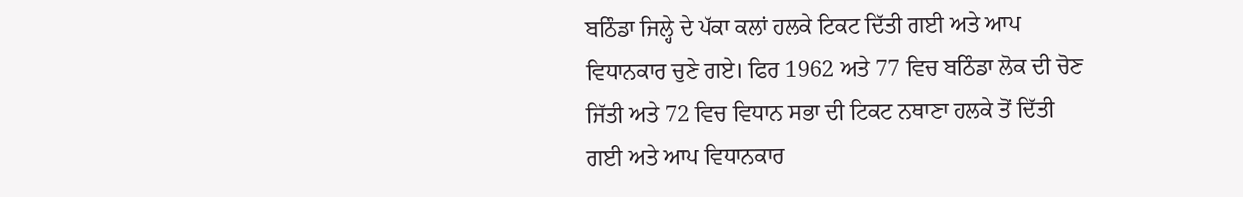ਬਠਿੰਡਾ ਜਿਲ੍ਹੇ ਦੇ ਪੱਕਾ ਕਲਾਂ ਹਲਕੇ ਟਿਕਟ ਦਿੱਤੀ ਗਈ ਅਤੇ ਆਪ ਵਿਧਾਨਕਾਰ ਚੁਣੇ ਗਏ। ਫਿਰ 1962 ਅਤੇ 77 ਵਿਚ ਬਠਿੰਡਾ ਲੋਕ ਦੀ ਚੋਣ ਜਿੱਤੀ ਅਤੇ 72 ਵਿਚ ਵਿਧਾਨ ਸਭਾ ਦੀ ਟਿਕਟ ਨਥਾਣਾ ਹਲਕੇ ਤੋਂ ਦਿੱਤੀ ਗਈ ਅਤੇ ਆਪ ਵਿਧਾਨਕਾਰ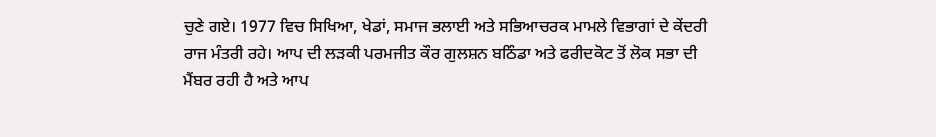ਚੁਣੇ ਗਏ। 1977 ਵਿਚ ਸਿਖਿਆ, ਖੇਡਾਂ, ਸਮਾਜ ਭਲਾਈ ਅਤੇ ਸਭਿਆਚਰਕ ਮਾਮਲੇ ਵਿਭਾਗਾਂ ਦੇ ਕੇਂਦਰੀ ਰਾਜ ਮੰਤਰੀ ਰਹੇ। ਆਪ ਦੀ ਲੜਕੀ ਪਰਮਜੀਤ ਕੌਰ ਗੁਲਸ਼ਨ ਬਠਿੰਡਾ ਅਤੇ ਫਰੀਦਕੋਟ ਤੋਂ ਲੋਕ ਸਭਾ ਦੀ ਮੈਂਬਰ ਰਹੀ ਹੈ ਅਤੇ ਆਪ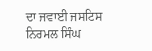ਦਾ ਜਵਾਈ ਜਸਟਿਸ ਨਿਰਮਲ ਸਿੰਘ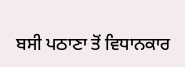ਬਸੀ ਪਠਾਣਾ ਤੋਂ ਵਿਧਾਨਕਾਰ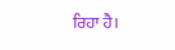ਰਿਹਾ ਹੈ।